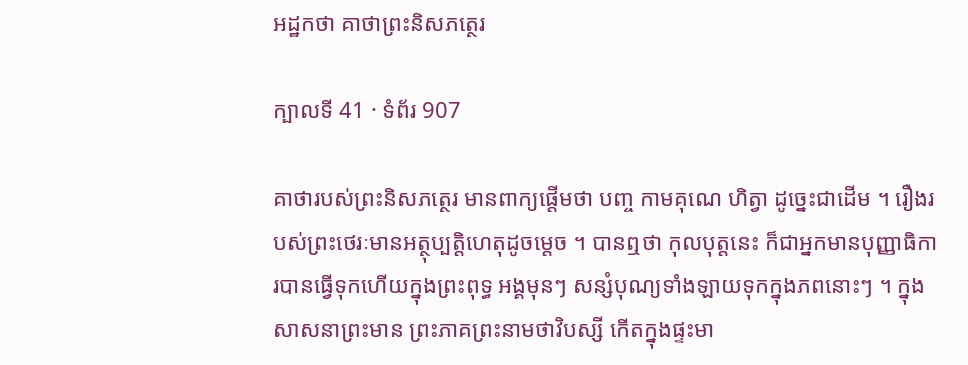អដ្ឋកថា គាថាព្រះនិសភត្ថេរ

ក្បាលទី 41 · ទំព័រ 907

គាថារបស់ព្រះនិសភត្ថេរ មានពាក្យផ្តើមថា បញ្ច កាមគុណេ ហិត្វា ដូច្នេះជាដើម ។ រឿងរបស់ព្រះថេរៈមានអត្ថុប្បត្តិហេតុដូចម្តេច ។ បានឮថា កុលបុត្តនេះ ក៏ជាអ្នកមានបុញ្ញាធិការបានធ្វើទុកហើយក្នុងព្រះពុទ្ធ អង្គមុនៗ សន្សំបុណ្យទាំងឡាយទុកក្នុងភពនោះៗ ។ ក្នុងសាសនាព្រះមាន ព្រះភាគព្រះនាមថាវិបស្សី កើតក្នុងផ្ទះមា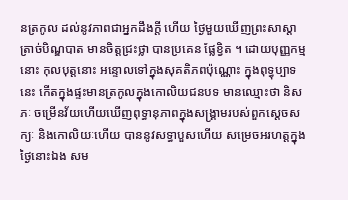នត្រកូល ដល់នូវភាពជាអ្នកដឹងក្តី ហើយ ថ្ងៃមួយឃើញព្រះសាស្តាត្រាច់បិណ្ឌបាត មានចិត្តជ្រះថ្លា បានប្រគេន ផ្លែខ្វិត ។ ដោយបុញ្ញកម្មនោះ កុលបុត្តនោះ អន្ទោលទៅក្នុងសុគតិភពប៉ុណ្ណោះ ក្នុងពុទ្ធុប្បាទនេះ កើតក្នុងផ្ទះមានត្រកូលក្នុងកោលិយជនបទ មានឈ្មោះថា និសភៈ ចម្រើនវ័យហើយឃើញពុទ្ធានុភាពក្នុងសង្រ្គាមរបស់ពួកស្តេចសក្យៈ និងកោលិយៈហើយ បាននូវសទ្ធាបួសហើយ សម្រេចអរហត្តក្នុងថ្ងៃនោះឯង សម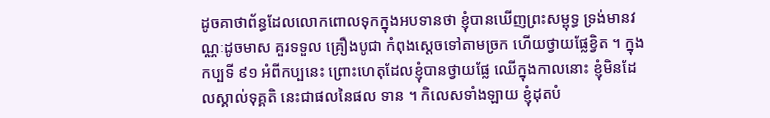ដូចគាថាព័ន្ធដែលលោកពោលទុកក្នុងអបទានថា ខ្ញុំបានឃើញព្រះសម្ពុទ្ធ ទ្រង់មានវណ្ណៈដូចមាស គួរទទួល គ្រឿងបូជា កំពុងស្តេចទៅតាមច្រក ហើយថ្វាយផ្លែខ្វិត ។ ក្នុងកប្បទី ៩១ អំពីកប្បនេះ ព្រោះហេតុដែលខ្ញុំបានថ្វាយផ្លែ ឈើក្នុងកាលនោះ ខ្ញុំមិនដែលស្គាល់ទុគ្គតិ នេះជាផលនៃផល ទាន ។ កិលេសទាំងឡាយ ខ្ញុំដុតបំ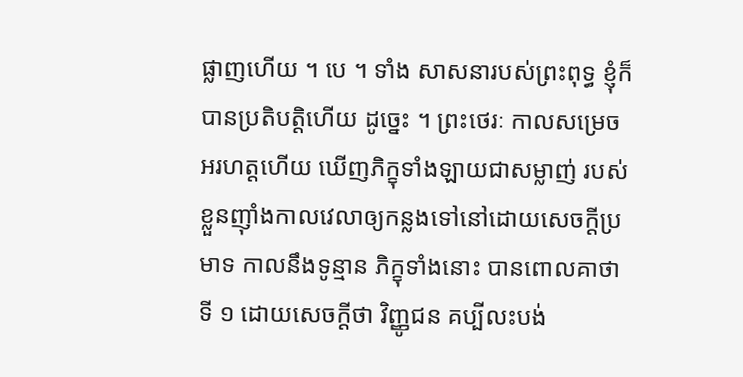ផ្លាញហើយ ។ បេ ។ ទាំង សាសនារបស់ព្រះពុទ្ធ ខ្ញុំក៏បានប្រតិបត្តិហើយ ដូច្នេះ ។ ព្រះថេរៈ កាលសម្រេចអរហត្តហើយ ឃើញភិក្ខុទាំងឡាយជាសម្លាញ់ របស់ខ្លួនញ៉ាំងកាលវេលាឲ្យកន្លងទៅនៅដោយសេចក្តីប្រមាទ កាលនឹងទូន្មាន ភិក្ខុទាំងនោះ បានពោលគាថាទី ១ ដោយសេចក្តីថា វិញ្ញូជន គប្បីលះបង់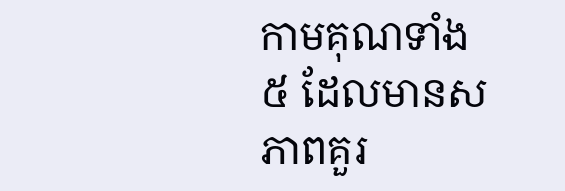កាមគុណទាំង ៥ ដែលមានសភាពគួរ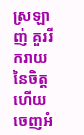ស្រឡាញ់ គួររីករាយនៃចិត្ត ហើយចេញអំ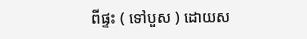ពីផ្ទះ ( ទៅបួស ) ដោយស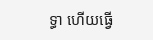ទ្ធា ហើយធ្វើ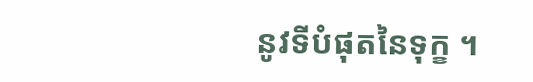នូវទីបំផុតនៃទុក្ខ ។